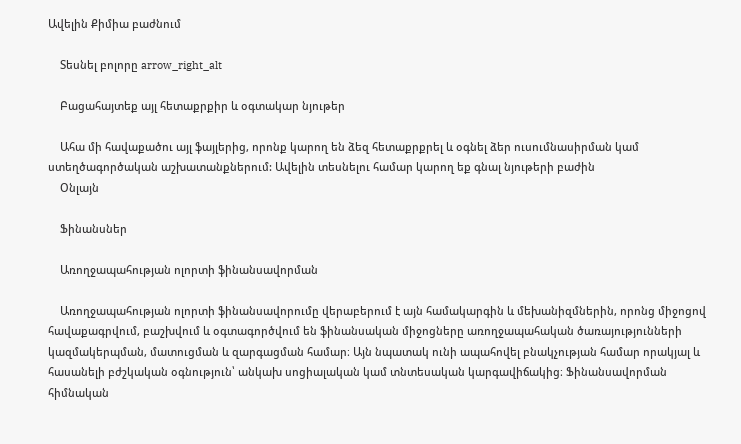Ավելին Քիմիա բաժնում

    Տեսնել բոլորը arrow_right_alt

    Բացահայտեք այլ հետաքրքիր և օգտակար նյութեր

    Ահա մի հավաքածու այլ ֆայլերից, որոնք կարող են ձեզ հետաքրքրել և օգնել ձեր ուսումնասիրման կամ ստեղծագործական աշխատանքներում: Ավելին տեսնելու համար կարող եք գնալ նյութերի բաժին
    Օնլայն

    Ֆինանսներ

    Առողջապահության ոլորտի ֆինանսավորման

    Առողջապահության ոլորտի ֆինանսավորումը վերաբերում է այն համակարգին և մեխանիզմներին, որոնց միջոցով հավաքագրվում, բաշխվում և օգտագործվում են ֆինանսական միջոցները առողջապահական ծառայությունների կազմակերպման, մատուցման և զարգացման համար։ Այն նպատակ ունի ապահովել բնակչության համար որակյալ և հասանելի բժշկական օգնություն՝ անկախ սոցիալական կամ տնտեսական կարգավիճակից։ Ֆինանսավորման հիմնական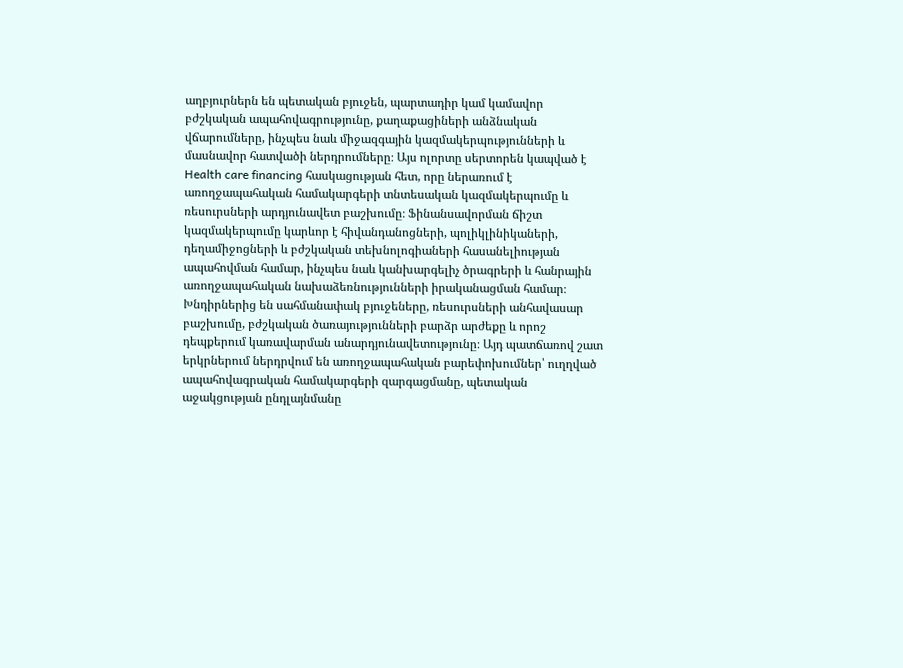աղբյուրներն են պետական բյուջեն, պարտադիր կամ կամավոր բժշկական ապահովագրությունը, քաղաքացիների անձնական վճարումները, ինչպես նաև միջազգային կազմակերպությունների և մասնավոր հատվածի ներդրումները։ Այս ոլորտը սերտորեն կապված է Health care financing հասկացության հետ, որը ներառում է առողջապահական համակարգերի տնտեսական կազմակերպումը և ռեսուրսների արդյունավետ բաշխումը։ Ֆինանսավորման ճիշտ կազմակերպումը կարևոր է հիվանդանոցների, պոլիկլինիկաների, դեղամիջոցների և բժշկական տեխնոլոգիաների հասանելիության ապահովման համար, ինչպես նաև կանխարգելիչ ծրագրերի և հանրային առողջապահական նախաձեռնությունների իրականացման համար։ Խնդիրներից են սահմանափակ բյուջեները, ռեսուրսների անհավասար բաշխումը, բժշկական ծառայությունների բարձր արժեքը և որոշ դեպքերում կառավարման անարդյունավետությունը։ Այդ պատճառով շատ երկրներում ներդրվում են առողջապահական բարեփոխումներ՝ ուղղված ապահովագրական համակարգերի զարգացմանը, պետական աջակցության ընդլայնմանը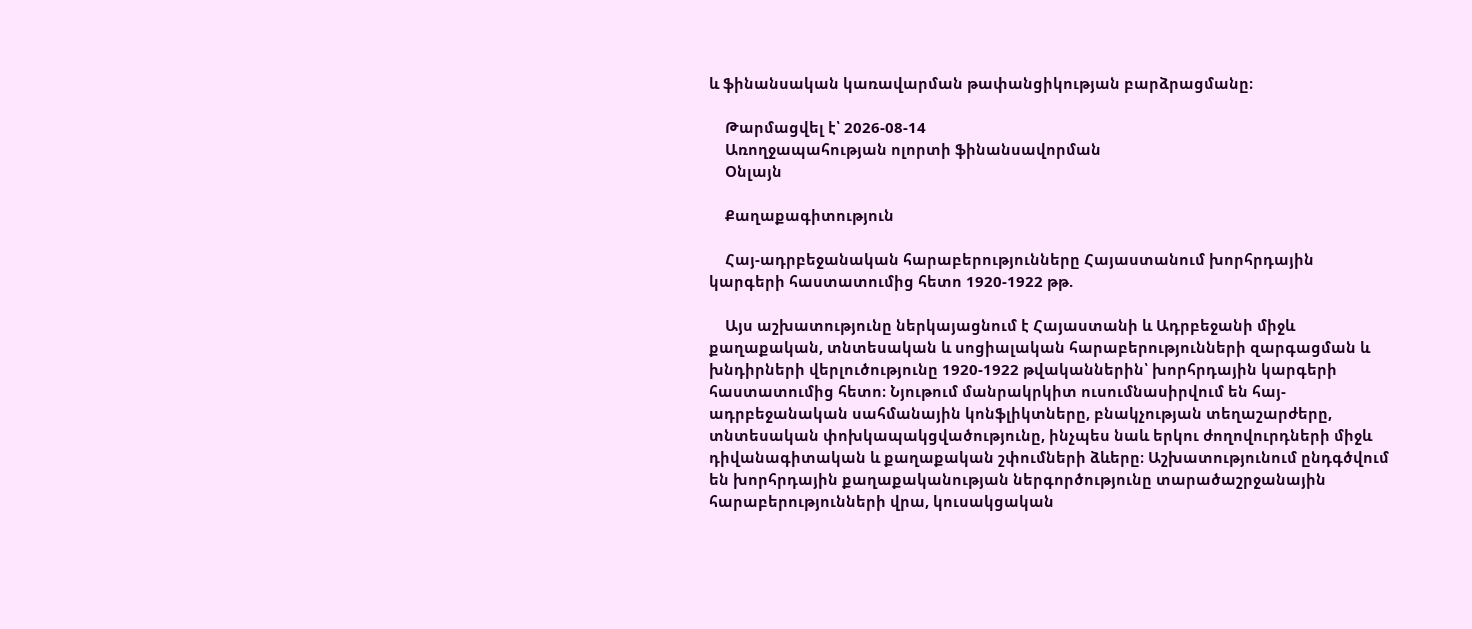և ֆինանսական կառավարման թափանցիկության բարձրացմանը։

    Թարմացվել է՝ 2026-08-14
    Առողջապահության ոլորտի ֆինանսավորման
    Օնլայն

    Քաղաքագիտություն

    Հայ-ադրբեջանական հարաբերությունները Հայաստանում խորհրդային կարգերի հաստատումից հետո 1920-1922 թթ.

    Այս աշխատությունը ներկայացնում է Հայաստանի և Ադրբեջանի միջև քաղաքական, տնտեսական և սոցիալական հարաբերությունների զարգացման և խնդիրների վերլուծությունը 1920-1922 թվականներին՝ խորհրդային կարգերի հաստատումից հետո։ Նյութում մանրակրկիտ ուսումնասիրվում են հայ-ադրբեջանական սահմանային կոնֆլիկտները, բնակչության տեղաշարժերը, տնտեսական փոխկապակցվածությունը, ինչպես նաև երկու ժողովուրդների միջև դիվանագիտական և քաղաքական շփումների ձևերը։ Աշխատությունում ընդգծվում են խորհրդային քաղաքականության ներգործությունը տարածաշրջանային հարաբերությունների վրա, կուսակցական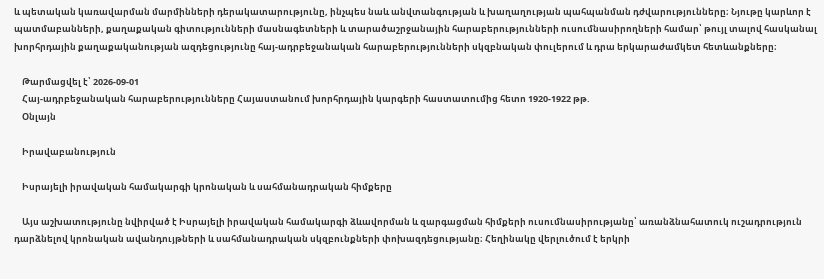և պետական կառավարման մարմինների դերակատարությունը, ինչպես նաև անվտանգության և խաղաղության պահպանման դժվարությունները։ Նյութը կարևոր է պատմաբանների, քաղաքական գիտությունների մասնագետների և տարածաշրջանային հարաբերությունների ուսումնասիրողների համար՝ թույլ տալով հասկանալ խորհրդային քաղաքականության ազդեցությունը հայ-ադրբեջանական հարաբերությունների սկզբնական փուլերում և դրա երկարաժամկետ հետևանքները։

    Թարմացվել է՝ 2026-09-01
    Հայ-ադրբեջանական հարաբերությունները Հայաստանում խորհրդային կարգերի հաստատումից հետո 1920-1922 թթ.
    Օնլայն

    Իրավաբանություն

    Իսրայելի իրավական համակարգի կրոնական և սահմանադրական հիմքերը

    Այս աշխատությունը նվիրված է Իսրայելի իրավական համակարգի ձևավորման և զարգացման հիմքերի ուսումնասիրությանը՝ առանձնահատուկ ուշադրություն դարձնելով կրոնական ավանդույթների և սահմանադրական սկզբունքների փոխազդեցությանը։ Հեղինակը վերլուծում է երկրի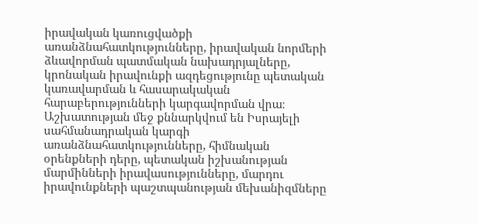իրավական կառուցվածքի առանձնահատկությունները, իրավական նորմերի ձևավորման պատմական նախադրյալները, կրոնական իրավունքի ազդեցությունը պետական կառավարման և հասարակական հարաբերությունների կարգավորման վրա։ Աշխատության մեջ քննարկվում են Իսրայելի սահմանադրական կարգի առանձնահատկությունները, հիմնական օրենքների դերը, պետական իշխանության մարմինների իրավասությունները, մարդու իրավունքների պաշտպանության մեխանիզմները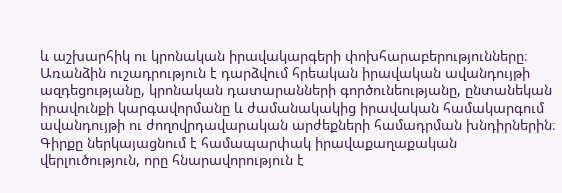և աշխարհիկ ու կրոնական իրավակարգերի փոխհարաբերությունները։ Առանձին ուշադրություն է դարձվում հրեական իրավական ավանդույթի ազդեցությանը, կրոնական դատարանների գործունեությանը, ընտանեկան իրավունքի կարգավորմանը և ժամանակակից իրավական համակարգում ավանդույթի ու ժողովրդավարական արժեքների համադրման խնդիրներին։ Գիրքը ներկայացնում է համապարփակ իրավաքաղաքական վերլուծություն, որը հնարավորություն է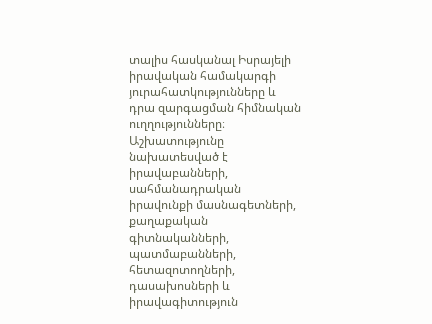տալիս հասկանալ Իսրայելի իրավական համակարգի յուրահատկությունները և դրա զարգացման հիմնական ուղղությունները։ Աշխատությունը նախատեսված է իրավաբանների, սահմանադրական իրավունքի մասնագետների, քաղաքական գիտնականների, պատմաբանների, հետազոտողների, դասախոսների և իրավագիտություն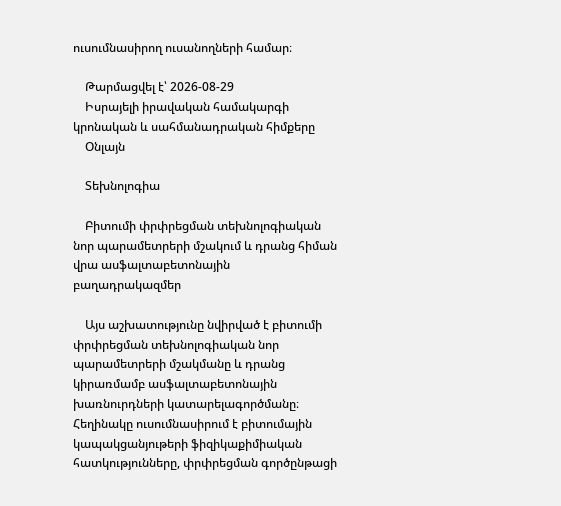ուսումնասիրող ուսանողների համար։

    Թարմացվել է՝ 2026-08-29
    Իսրայելի իրավական համակարգի կրոնական և սահմանադրական հիմքերը
    Օնլայն

    Տեխնոլոգիա

    Բիտումի փրփրեցման տեխնոլոգիական նոր պարամետրերի մշակում և դրանց հիման վրա ասֆալտաբետոնային բաղադրակազմեր

    Այս աշխատությունը նվիրված է բիտումի փրփրեցման տեխնոլոգիական նոր պարամետրերի մշակմանը և դրանց կիրառմամբ ասֆալտաբետոնային խառնուրդների կատարելագործմանը։ Հեղինակը ուսումնասիրում է բիտումային կապակցանյութերի ֆիզիկաքիմիական հատկությունները, փրփրեցման գործընթացի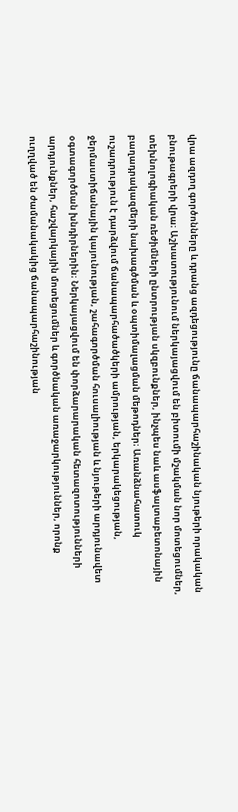վրա ազդող գործոնները և դրանց ազդեցությունը ճանապարհաշինական նյութերի որակական բնութագրերի վրա։ Աշխատությունում ներկայացվում են բիտումի մշակման նոր մոտեցումներ, տեխնոլոգիական ռեժիմների ընտրության սկզբունքներ, ինչպես նաև ասֆալտաբետոնային բաղադրակազմերի նախագծման և օպտիմալացման մեթոդներ։ Առանձնահատուկ ուշադրություն է դարձվում ճանապարհածածկերի ամրության, երկարակեցության, ջերմաստիճանային կայունության, շահագործման հուսալիության և նյութերի արդյունավետ օգտագործման խնդիրներին։ Ներկայացվում են փորձարարական հետազոտությունների արդյունքներ, հաշվարկային մոտեցումներ և գործնական առաջարկություններ, որոնք ուղղված են ժամանակակից ճանապարհաշինության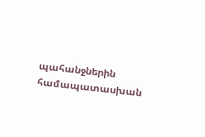պահանջներին համապատասխան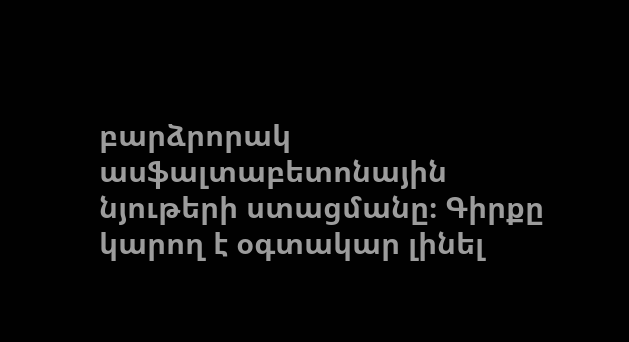բարձրորակ ասֆալտաբետոնային նյութերի ստացմանը։ Գիրքը կարող է օգտակար լինել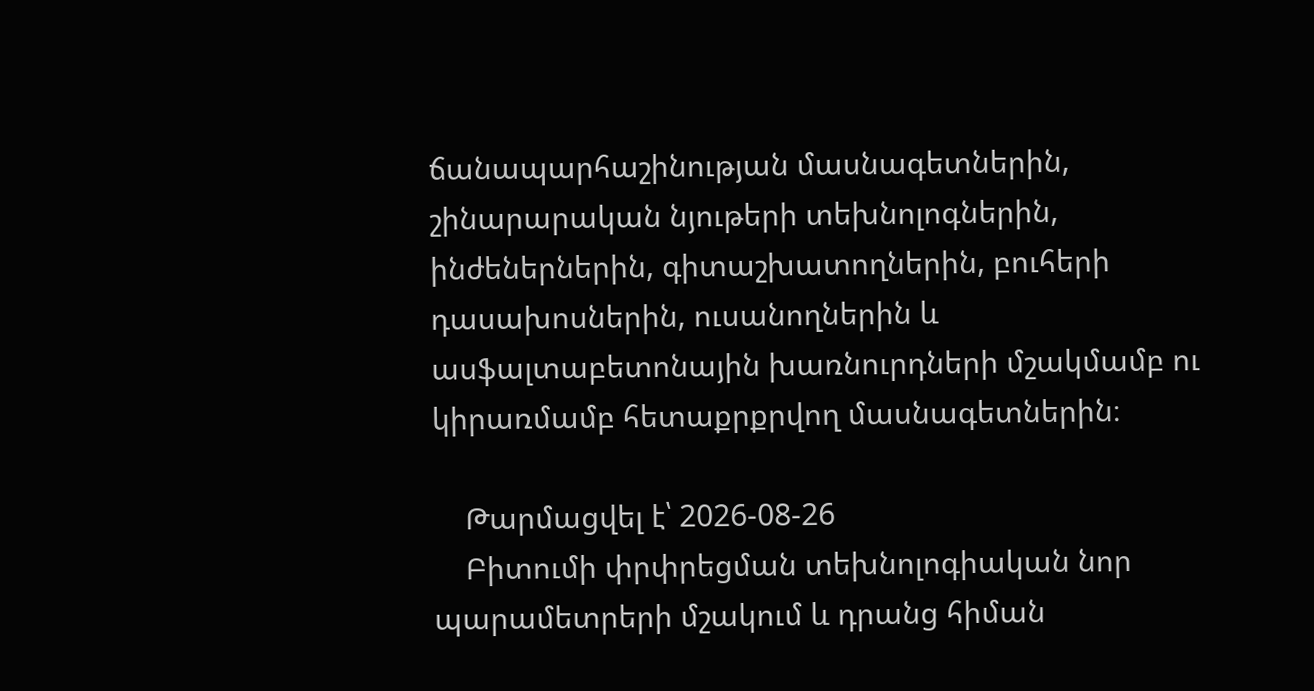ճանապարհաշինության մասնագետներին, շինարարական նյութերի տեխնոլոգներին, ինժեներներին, գիտաշխատողներին, բուհերի դասախոսներին, ուսանողներին և ասֆալտաբետոնային խառնուրդների մշակմամբ ու կիրառմամբ հետաքրքրվող մասնագետներին։

    Թարմացվել է՝ 2026-08-26
    Բիտումի փրփրեցման տեխնոլոգիական նոր պարամետրերի մշակում և դրանց հիման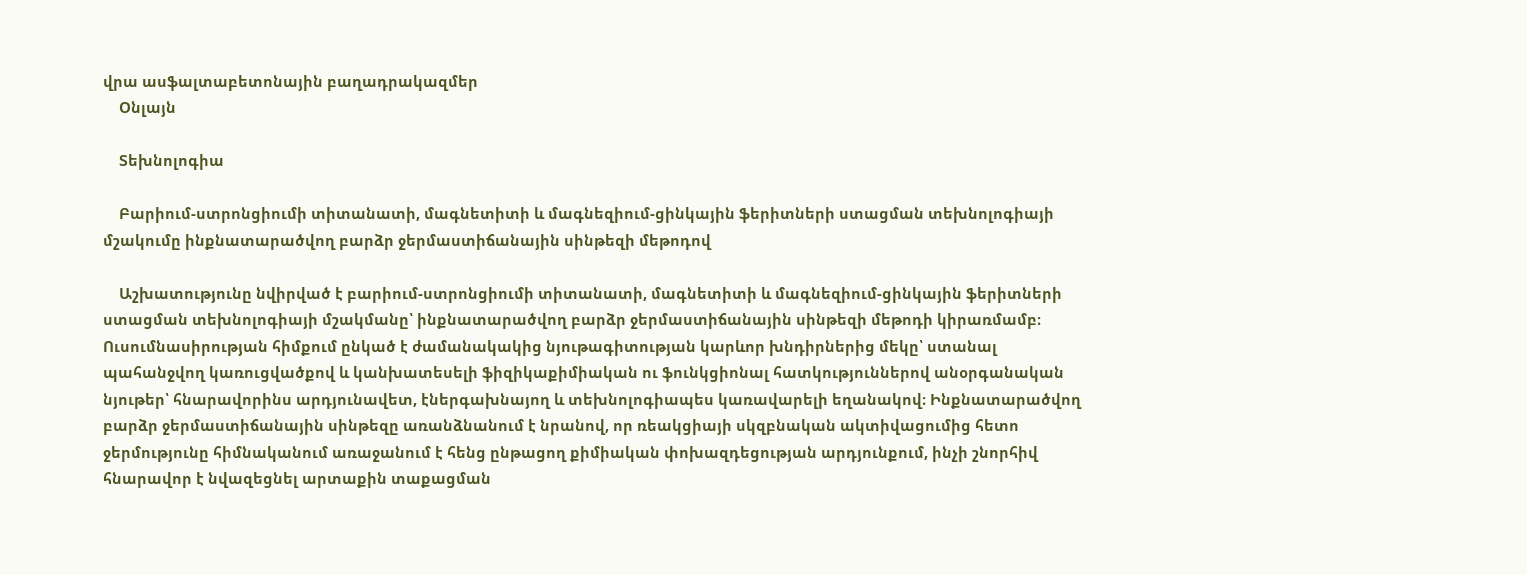վրա ասֆալտաբետոնային բաղադրակազմեր
    Օնլայն

    Տեխնոլոգիա

    Բարիում-ստրոնցիումի տիտանատի, մագնետիտի և մագնեզիում-ցինկային ֆերիտների ստացման տեխնոլոգիայի մշակումը ինքնատարածվող բարձր ջերմաստիճանային սինթեզի մեթոդով

    Աշխատությունը նվիրված է բարիում-ստրոնցիումի տիտանատի, մագնետիտի և մագնեզիում-ցինկային ֆերիտների ստացման տեխնոլոգիայի մշակմանը՝ ինքնատարածվող բարձր ջերմաստիճանային սինթեզի մեթոդի կիրառմամբ։ Ուսումնասիրության հիմքում ընկած է ժամանակակից նյութագիտության կարևոր խնդիրներից մեկը՝ ստանալ պահանջվող կառուցվածքով և կանխատեսելի ֆիզիկաքիմիական ու ֆունկցիոնալ հատկություններով անօրգանական նյութեր՝ հնարավորինս արդյունավետ, էներգախնայող և տեխնոլոգիապես կառավարելի եղանակով։ Ինքնատարածվող բարձր ջերմաստիճանային սինթեզը առանձնանում է նրանով, որ ռեակցիայի սկզբնական ակտիվացումից հետո ջերմությունը հիմնականում առաջանում է հենց ընթացող քիմիական փոխազդեցության արդյունքում, ինչի շնորհիվ հնարավոր է նվազեցնել արտաքին տաքացման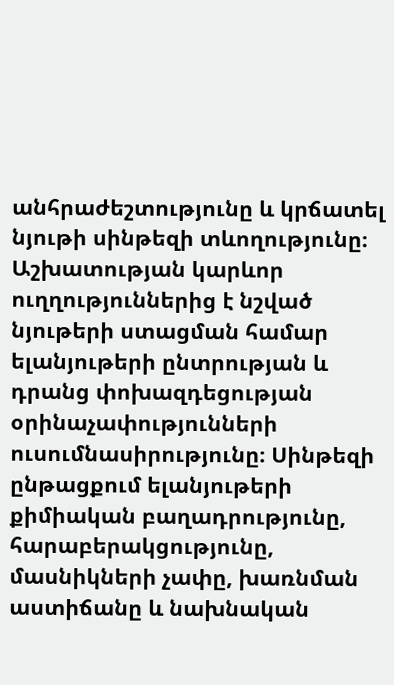անհրաժեշտությունը և կրճատել նյութի սինթեզի տևողությունը։ Աշխատության կարևոր ուղղություններից է նշված նյութերի ստացման համար ելանյութերի ընտրության և դրանց փոխազդեցության օրինաչափությունների ուսումնասիրությունը։ Սինթեզի ընթացքում ելանյութերի քիմիական բաղադրությունը, հարաբերակցությունը, մասնիկների չափը, խառնման աստիճանը և նախնական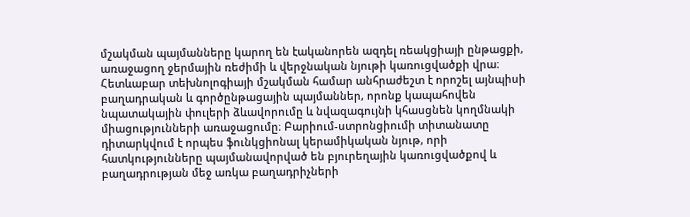մշակման պայմանները կարող են էականորեն ազդել ռեակցիայի ընթացքի, առաջացող ջերմային ռեժիմի և վերջնական նյութի կառուցվածքի վրա։ Հետևաբար տեխնոլոգիայի մշակման համար անհրաժեշտ է որոշել այնպիսի բաղադրական և գործընթացային պայմաններ, որոնք կապահովեն նպատակային փուլերի ձևավորումը և նվազագույնի կհասցնեն կողմնակի միացությունների առաջացումը։ Բարիում-ստրոնցիումի տիտանատը դիտարկվում է որպես ֆունկցիոնալ կերամիկական նյութ, որի հատկությունները պայմանավորված են բյուրեղային կառուցվածքով և բաղադրության մեջ առկա բաղադրիչների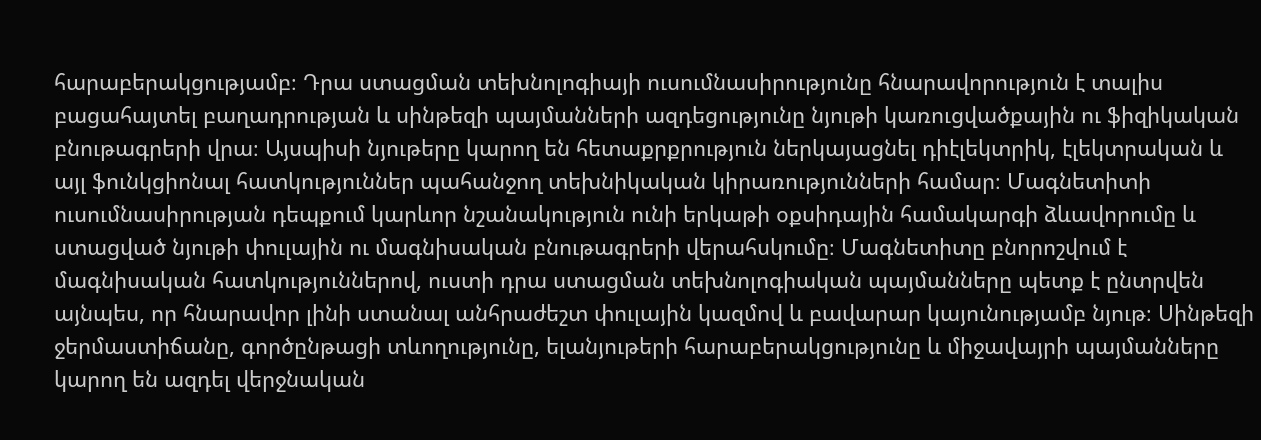հարաբերակցությամբ։ Դրա ստացման տեխնոլոգիայի ուսումնասիրությունը հնարավորություն է տալիս բացահայտել բաղադրության և սինթեզի պայմանների ազդեցությունը նյութի կառուցվածքային ու ֆիզիկական բնութագրերի վրա։ Այսպիսի նյութերը կարող են հետաքրքրություն ներկայացնել դիէլեկտրիկ, էլեկտրական և այլ ֆունկցիոնալ հատկություններ պահանջող տեխնիկական կիրառությունների համար։ Մագնետիտի ուսումնասիրության դեպքում կարևոր նշանակություն ունի երկաթի օքսիդային համակարգի ձևավորումը և ստացված նյութի փուլային ու մագնիսական բնութագրերի վերահսկումը։ Մագնետիտը բնորոշվում է մագնիսական հատկություններով, ուստի դրա ստացման տեխնոլոգիական պայմանները պետք է ընտրվեն այնպես, որ հնարավոր լինի ստանալ անհրաժեշտ փուլային կազմով և բավարար կայունությամբ նյութ։ Սինթեզի ջերմաստիճանը, գործընթացի տևողությունը, ելանյութերի հարաբերակցությունը և միջավայրի պայմանները կարող են ազդել վերջնական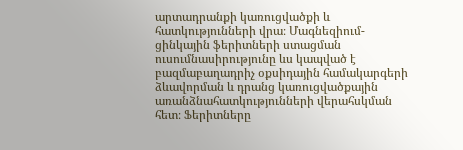արտադրանքի կառուցվածքի և հատկությունների վրա։ Մագնեզիում-ցինկային ֆերիտների ստացման ուսումնասիրությունը ևս կապված է բազմաբաղադրիչ օքսիդային համակարգերի ձևավորման և դրանց կառուցվածքային առանձնահատկությունների վերահսկման հետ։ Ֆերիտները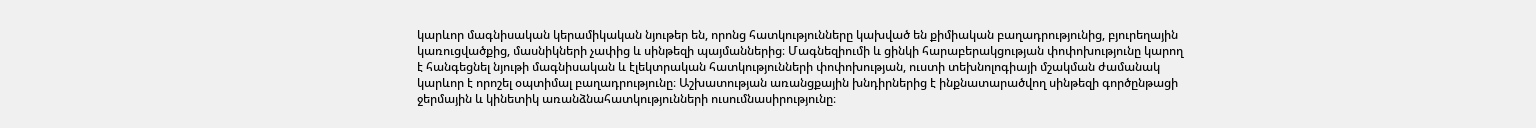կարևոր մագնիսական կերամիկական նյութեր են, որոնց հատկությունները կախված են քիմիական բաղադրությունից, բյուրեղային կառուցվածքից, մասնիկների չափից և սինթեզի պայմաններից։ Մագնեզիումի և ցինկի հարաբերակցության փոփոխությունը կարող է հանգեցնել նյութի մագնիսական և էլեկտրական հատկությունների փոփոխության, ուստի տեխնոլոգիայի մշակման ժամանակ կարևոր է որոշել օպտիմալ բաղադրությունը։ Աշխատության առանցքային խնդիրներից է ինքնատարածվող սինթեզի գործընթացի ջերմային և կինետիկ առանձնահատկությունների ուսումնասիրությունը։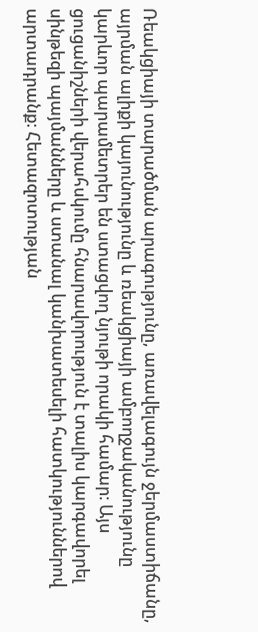Ռեակցիայի տարածման արագությունը, առավելագույն ջերմաստիճանը, այրման ալիքի կայունությունը և ռեակցիայի ամբողջականությունը կարևոր պարամետրեր են ստացվող նյութի որակի համար։ Այս ցուցանիշների վերահսկումը հնարավորություն է տալիս կարգավորել սինթեզի պայմանները և ստանալ կանխատեսելի հատկություններով արտադրանք։ Հետազոտության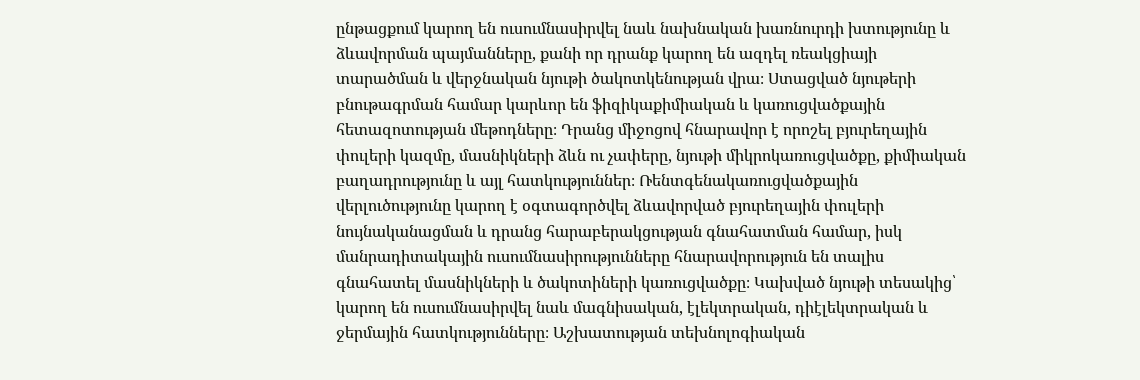ընթացքում կարող են ուսումնասիրվել նաև նախնական խառնուրդի խտությունը և ձևավորման պայմանները, քանի որ դրանք կարող են ազդել ռեակցիայի տարածման և վերջնական նյութի ծակոտկենության վրա։ Ստացված նյութերի բնութագրման համար կարևոր են ֆիզիկաքիմիական և կառուցվածքային հետազոտության մեթոդները։ Դրանց միջոցով հնարավոր է որոշել բյուրեղային փուլերի կազմը, մասնիկների ձևն ու չափերը, նյութի միկրոկառուցվածքը, քիմիական բաղադրությունը և այլ հատկություններ։ Ռենտգենակառուցվածքային վերլուծությունը կարող է օգտագործվել ձևավորված բյուրեղային փուլերի նույնականացման և դրանց հարաբերակցության գնահատման համար, իսկ մանրադիտակային ուսումնասիրությունները հնարավորություն են տալիս գնահատել մասնիկների և ծակոտիների կառուցվածքը։ Կախված նյութի տեսակից՝ կարող են ուսումնասիրվել նաև մագնիսական, էլեկտրական, դիէլեկտրական և ջերմային հատկությունները։ Աշխատության տեխնոլոգիական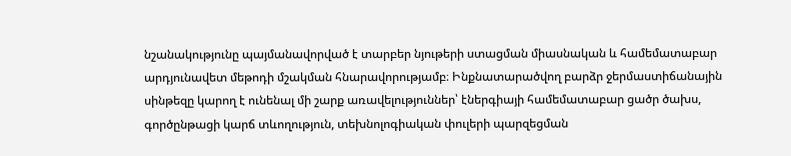նշանակությունը պայմանավորված է տարբեր նյութերի ստացման միասնական և համեմատաբար արդյունավետ մեթոդի մշակման հնարավորությամբ։ Ինքնատարածվող բարձր ջերմաստիճանային սինթեզը կարող է ունենալ մի շարք առավելություններ՝ էներգիայի համեմատաբար ցածր ծախս, գործընթացի կարճ տևողություն, տեխնոլոգիական փուլերի պարզեցման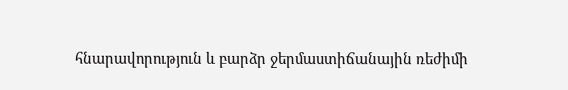հնարավորություն և բարձր ջերմաստիճանային ռեժիմի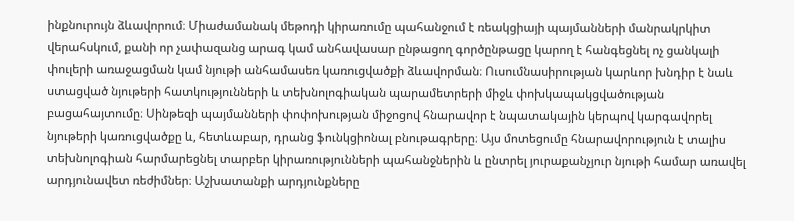ինքնուրույն ձևավորում։ Միաժամանակ մեթոդի կիրառումը պահանջում է ռեակցիայի պայմանների մանրակրկիտ վերահսկում, քանի որ չափազանց արագ կամ անհավասար ընթացող գործընթացը կարող է հանգեցնել ոչ ցանկալի փուլերի առաջացման կամ նյութի անհամասեռ կառուցվածքի ձևավորման։ Ուսումնասիրության կարևոր խնդիր է նաև ստացված նյութերի հատկությունների և տեխնոլոգիական պարամետրերի միջև փոխկապակցվածության բացահայտումը։ Սինթեզի պայմանների փոփոխության միջոցով հնարավոր է նպատակային կերպով կարգավորել նյութերի կառուցվածքը և, հետևաբար, դրանց ֆունկցիոնալ բնութագրերը։ Այս մոտեցումը հնարավորություն է տալիս տեխնոլոգիան հարմարեցնել տարբեր կիրառությունների պահանջներին և ընտրել յուրաքանչյուր նյութի համար առավել արդյունավետ ռեժիմներ։ Աշխատանքի արդյունքները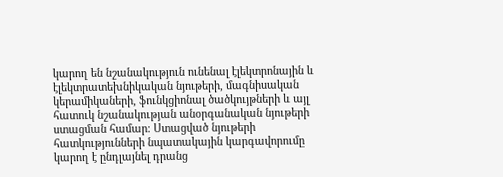կարող են նշանակություն ունենալ էլեկտրոնային և էլեկտրատեխնիկական նյութերի, մագնիսական կերամիկաների, ֆունկցիոնալ ծածկույթների և այլ հատուկ նշանակության անօրգանական նյութերի ստացման համար։ Ստացված նյութերի հատկությունների նպատակային կարգավորումը կարող է ընդլայնել դրանց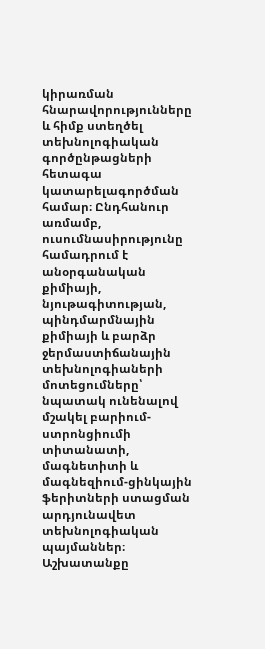կիրառման հնարավորությունները և հիմք ստեղծել տեխնոլոգիական գործընթացների հետագա կատարելագործման համար։ Ընդհանուր առմամբ, ուսումնասիրությունը համադրում է անօրգանական քիմիայի, նյութագիտության, պինդմարմնային քիմիայի և բարձր ջերմաստիճանային տեխնոլոգիաների մոտեցումները՝ նպատակ ունենալով մշակել բարիում-ստրոնցիումի տիտանատի, մագնետիտի և մագնեզիում-ցինկային ֆերիտների ստացման արդյունավետ տեխնոլոգիական պայմաններ։ Աշխատանքը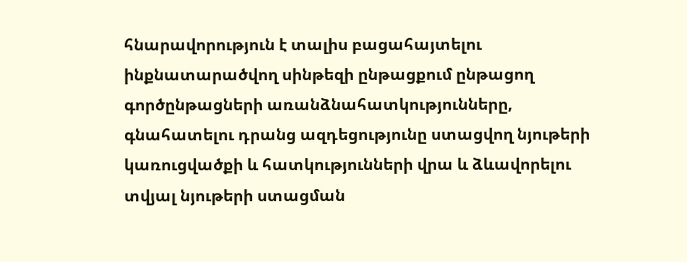հնարավորություն է տալիս բացահայտելու ինքնատարածվող սինթեզի ընթացքում ընթացող գործընթացների առանձնահատկությունները, գնահատելու դրանց ազդեցությունը ստացվող նյութերի կառուցվածքի և հատկությունների վրա և ձևավորելու տվյալ նյութերի ստացման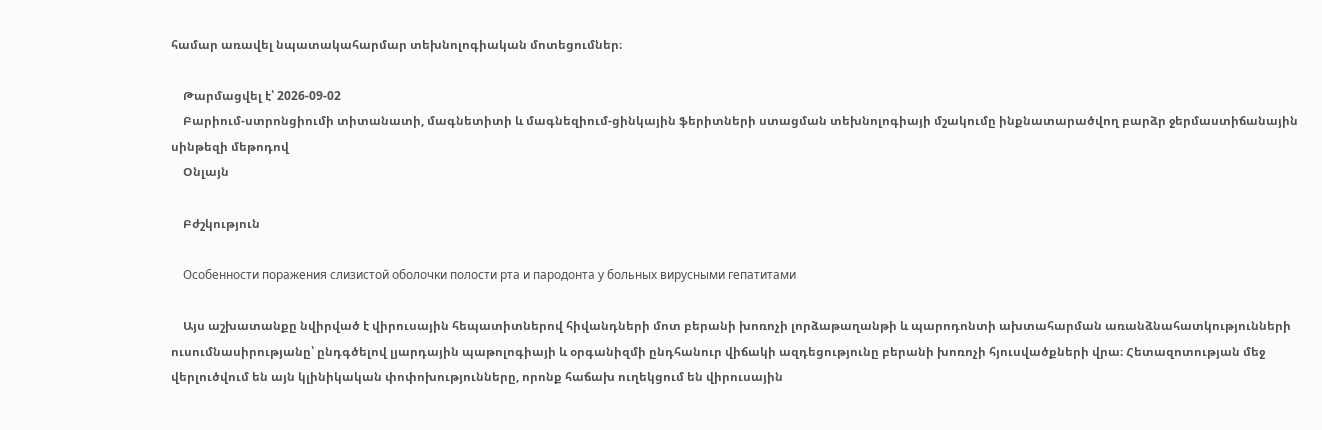համար առավել նպատակահարմար տեխնոլոգիական մոտեցումներ։

    Թարմացվել է՝ 2026-09-02
    Բարիում-ստրոնցիումի տիտանատի, մագնետիտի և մագնեզիում-ցինկային ֆերիտների ստացման տեխնոլոգիայի մշակումը ինքնատարածվող բարձր ջերմաստիճանային սինթեզի մեթոդով
    Օնլայն

    Բժշկություն

    Особенности поражения слизистой оболочки полости рта и пародонта у больных вирусными гепатитами

    Այս աշխատանքը նվիրված է վիրուսային հեպատիտներով հիվանդների մոտ բերանի խոռոչի լորձաթաղանթի և պարոդոնտի ախտահարման առանձնահատկությունների ուսումնասիրությանը՝ ընդգծելով լյարդային պաթոլոգիայի և օրգանիզմի ընդհանուր վիճակի ազդեցությունը բերանի խոռոչի հյուսվածքների վրա։ Հետազոտության մեջ վերլուծվում են այն կլինիկական փոփոխությունները, որոնք հաճախ ուղեկցում են վիրուսային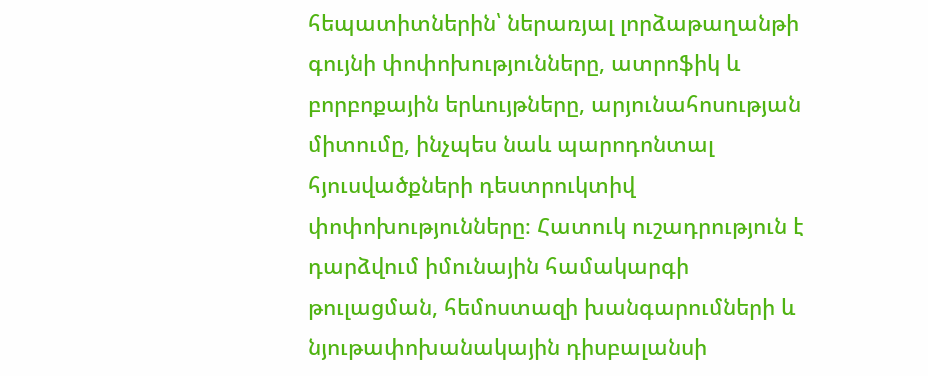հեպատիտներին՝ ներառյալ լորձաթաղանթի գույնի փոփոխությունները, ատրոֆիկ և բորբոքային երևույթները, արյունահոսության միտումը, ինչպես նաև պարոդոնտալ հյուսվածքների դեստրուկտիվ փոփոխությունները։ Հատուկ ուշադրություն է դարձվում իմունային համակարգի թուլացման, հեմոստազի խանգարումների և նյութափոխանակային դիսբալանսի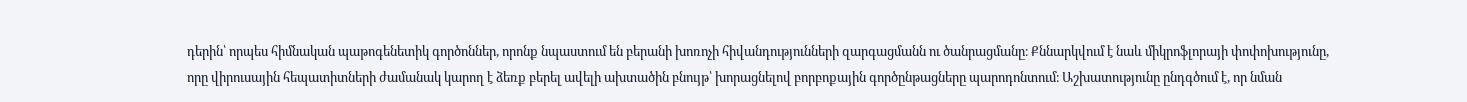դերին՝ որպես հիմնական պաթոգենետիկ գործոններ, որոնք նպաստում են բերանի խոռոչի հիվանդությունների զարգացմանն ու ծանրացմանը։ Քննարկվում է նաև միկրոֆլորայի փոփոխությունը, որը վիրուսային հեպատիտների ժամանակ կարող է ձեռք բերել ավելի ախտածին բնույթ՝ խորացնելով բորբոքային գործընթացները պարոդոնտում։ Աշխատությունը ընդգծում է, որ նման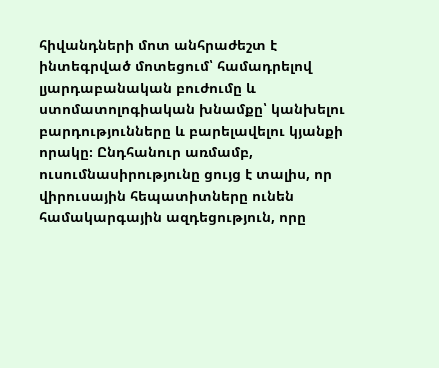հիվանդների մոտ անհրաժեշտ է ինտեգրված մոտեցում՝ համադրելով լյարդաբանական բուժումը և ստոմատոլոգիական խնամքը՝ կանխելու բարդությունները և բարելավելու կյանքի որակը։ Ընդհանուր առմամբ, ուսումնասիրությունը ցույց է տալիս, որ վիրուսային հեպատիտները ունեն համակարգային ազդեցություն, որը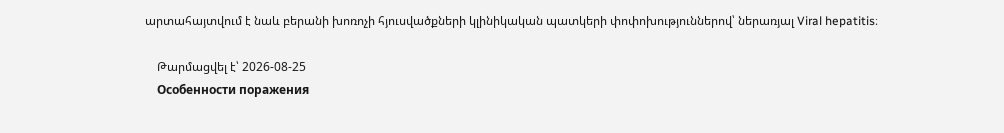արտահայտվում է նաև բերանի խոռոչի հյուսվածքների կլինիկական պատկերի փոփոխություններով՝ ներառյալ Viral hepatitis։

    Թարմացվել է՝ 2026-08-25
    Особенности поражения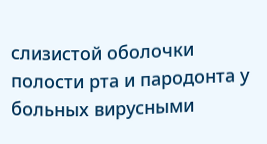слизистой оболочки полости рта и пародонта у больных вирусными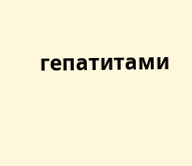гепатитами